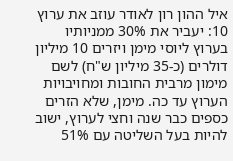איל ההון רון לאודר עוזב את ערוץ 10: יעביר את 30% ממניותיו בערוץ ליוסי מימן ויזרים 10 מיליון דולרים (כ-35 מיליון ש"ח) לשם מימון מרבית החובות ומחויבויות הערוץ עד כה. מימן, שלא הזרים כספים כבר שנה וחצי לערוץ, ישוב להיות בעל השליטה עם 51%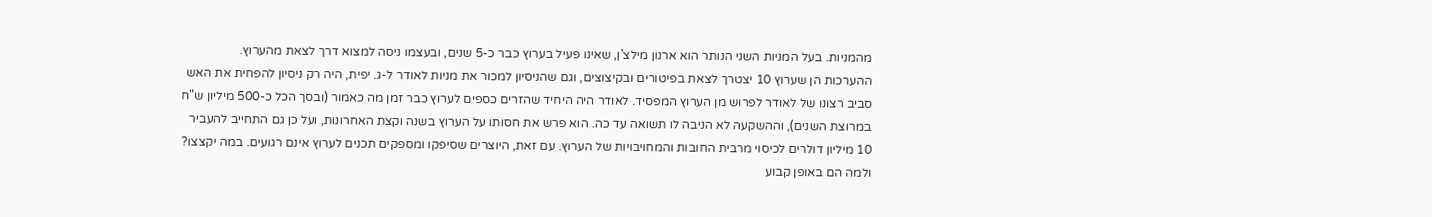מהמניות. בעל המניות השני הנותר הוא ארנון מילצ'ן, שאינו פעיל בערוץ כבר כ-5 שנים, ובעצמו ניסה למצוא דרך לצאת מהערוץ.
ההערכות הן שערוץ 10 יצטרך לצאת בפיטורים ובקיצוצים, וגם שהניסיון למכור את מניות לאודר ל-ג. יפית, היה רק ניסיון להפחית את האש סביב רצונו של לאודר לפרוש מן הערוץ המפסיד. לאודר היה היחיד שהזרים כספים לערוץ כבר זמן מה כאמור (ובסך הכל כ-500 מיליון ש"ח במרוצת השנים), וההשקעה לא הניבה לו תשואה עד כה. הוא פרש את חסותו על הערוץ בשנה וקצת האחרונות, ועל כן גם התחייב להעביר 10 מיליון דולרים לכיסוי מרבית החובות והמחויבויות של הערוץ. עם זאת, היוצרים שסיפקו ומספקים תכנים לערוץ אינם רגועים. במה יקצצו? ולמה הם באופן קבוע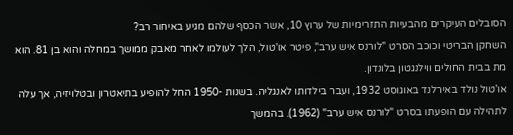הסובלים העיקרים מהבעיות התזרימיות של ערוץ 10, אשר הכסף שלהם מגיע באיחור רב?
השחקן הבריטי וכוכב הסרט "לורנס איש ערב", פיטר או'טול, הלך לעולמו לאחר מאבק ממושך במחלה והוא בן 81. הוא מת בבית החולים ווילנגטון בלונדון.
או'טול נולד באירלנד באוגוסט 1932, ועבר בילדותו לאנגליה. בשנות -1950 החל להופיע בתיאטרון ובטלויזיה, אך עלה לתהילה עם הופעתו בסרט "לורנס איש ערב" (1962). בהמשך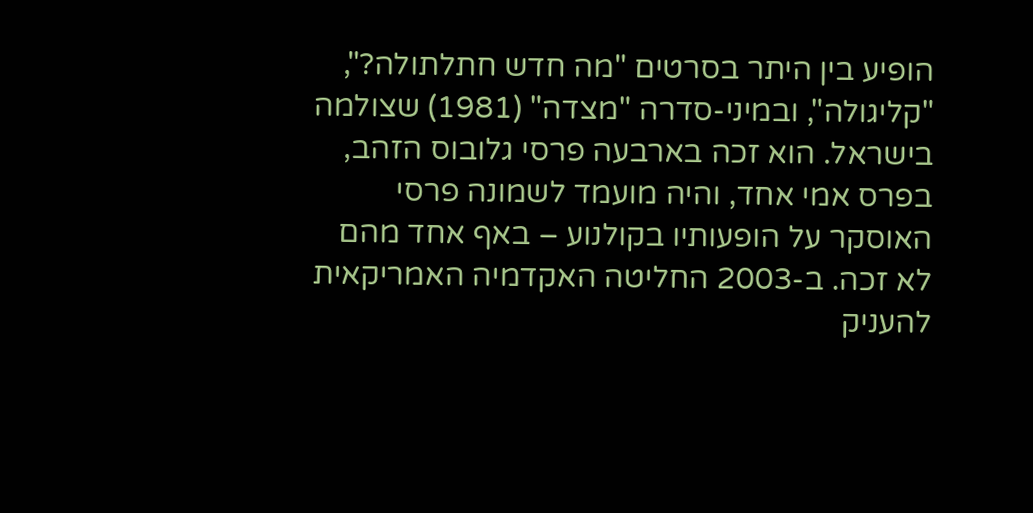הופיע בין היתר בסרטים "מה חדש חתלתולה?", "קליגולה", ובמיני-סדרה "מצדה" (1981) שצולמה בישראל. הוא זכה בארבעה פרסי גלובוס הזהב, בפרס אמי אחד, והיה מועמד לשמונה פרסי האוסקר על הופעותיו בקולנוע – באף אחד מהם לא זכה. ב-2003 החליטה האקדמיה האמריקאית להעניק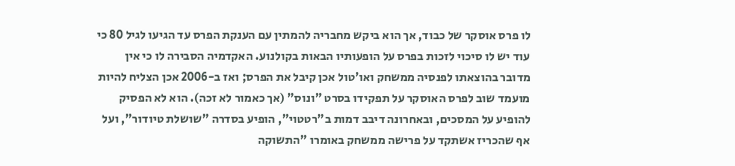לו פרס אוסקר של כבוד, אך הוא ביקש מחבריה להמתין עם הענקת הפרס עד הגיעו לגיל 80 כי עוד יש לו סיכוי לזכות בפרס על הופעותיו הבאות בקולנוע. האקדמיה הסבירה לו כי אין מדובר בהוצאתו לפנסיה ממשחק ואו'טול אכן קיבל את הפרס; ואז ב-2006 אכן הצליח להיות מועמד שוב לפרס האוסקר על תפקידו בסרט "ונוס" (אך כאמור לא זכה). הוא לא הפסיק להופיע על המסכים, ובאחרונה דיבב דמות ב"רטטוי", הופיע בסדרה "שושלת טיודור", ועל אף שהכריז אשתקד על פרישה ממשחק באומרו "התשוקה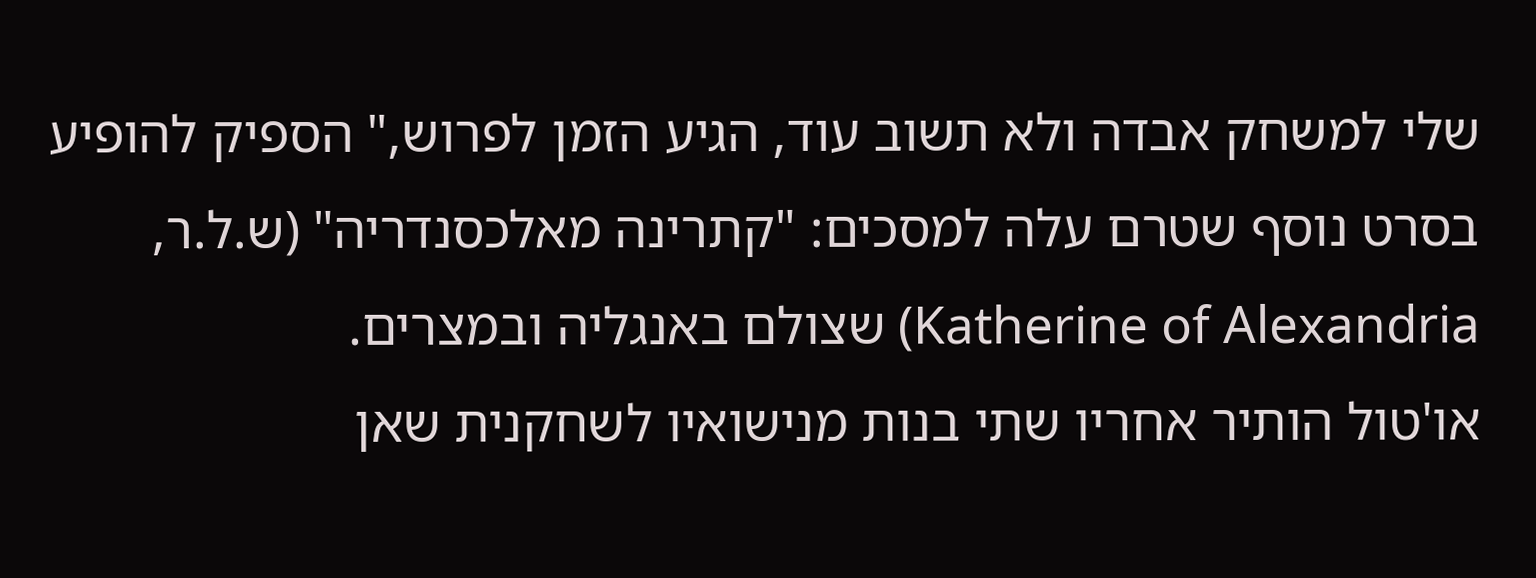שלי למשחק אבדה ולא תשוב עוד, הגיע הזמן לפרוש," הספיק להופיע בסרט נוסף שטרם עלה למסכים: "קתרינה מאלכסנדריה" (ש.ל.ר, Katherine of Alexandria) שצולם באנגליה ובמצרים.
או'טול הותיר אחריו שתי בנות מנישואיו לשחקנית שאן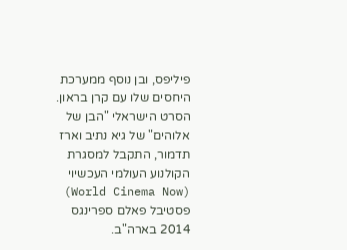פיליפס, ובן נוסף ממערכת היחסים שלו עם קרן בראון.
הסרט הישראלי "הבן של אלוהים" של גיא נתיב וארז תדמור, התקבל למסגרת הקולנוע העולמי העכשיוי (World Cinema Now) פסטיבל פאלם ספרינגס 2014 בארה"ב.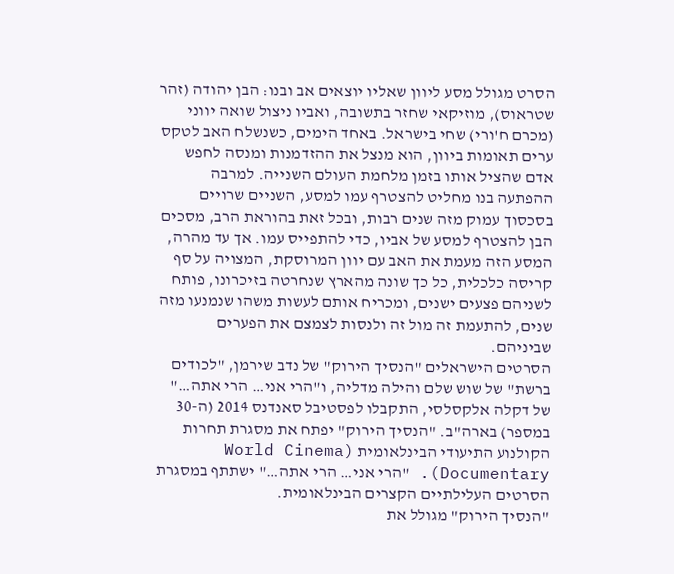הסרט מגולל מסע ליוון שאליו יוצאים אב ובנו: הבן יהודה (זהר שטראוס), מוזיקאי שחזר בתשובה, ואביו ניצול שואה יווני (מכרם ח'ורי) שחי בישראל. באחד הימים, כשנשלח האב לטקס ערים תאומות ביוון, הוא מנצל את ההזדמנות ומנסה לחפש אדם שהציל אותו בזמן מלחמת העולם השנייה. למרבה ההפתעה בנו מחליט להצטרף עמו למסע, השניים שרויים בסכסוך עמוק מזה שנים רבות, ובכל זאת בהוראת הרב, מסכים הבן להצטרף למסע של אביו, כדי להתפייס עמו. אך עד מהרה, המסע הזה מעמת את האב עם יוון המרוסקת, המצויה על סף קריסה כלכלית, כל כך שונה מהארץ שנחרטה בזיכרונו, פותח לשניהם פצעים ישנים, ומכריח אותם לעשות משהו שנמנעו מזה שנים, להתעמת זה מול זה ולנסות לצמצם את הפערים שביניהם.
הסרטים הישראלים "הנסיך הירוק" של נדב שירמן, "לכודים ברשת" של שוש שלם והילה מדליה, ו"הרי אני… הרי אתה…" של דקלה אלקסלסי, התקבלו לפסטיבל סאנדנס 2014 (ה-30 במספר) בארה"ב. "הנסיך הירוק" יפתח את מסגרת תחרות הקולנוע התיעודי הבינלאומית (World Cinema Documentary). "הרי אני… הרי אתה…" ישתתף במסגרת הסרטים העלילתיים הקצרים הבינלאומית.
"הנסיך הירוק" מגולל את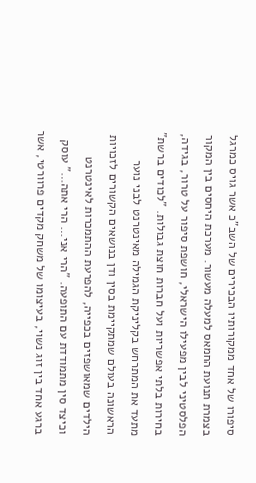סיפורו של אחד ממקורותיו הבכירים של השב"כ אשר גויס כמרגל בצמרת תנועת החמאס למעלה מעשור. מערכת היחסים בין המקור הפלסטיני לבין מפעילו הישראלי, חושפת סיפור על טרור, בגידה, בחירות בלתי אפשריות ועל חברות חוצת גבולות. "לכודים ברשת" מתעד את המתרחש בקליניקת הגמילה מאינטרנט לבני נוער הראשונה בעולם שמתקיימת בסין ודן בנושאים הקשורים לזכויות הילדים שמאושפזים בכפייה, להפרעת ההתמכרות לאינטרנט וכיצד סין מתמודדת עם התופעה. "הרי אני… הרי אתה…" עוסק ברגע אחד בין זוג נשוי, בעיצומו של משחק מקדים פרוורטי, אשר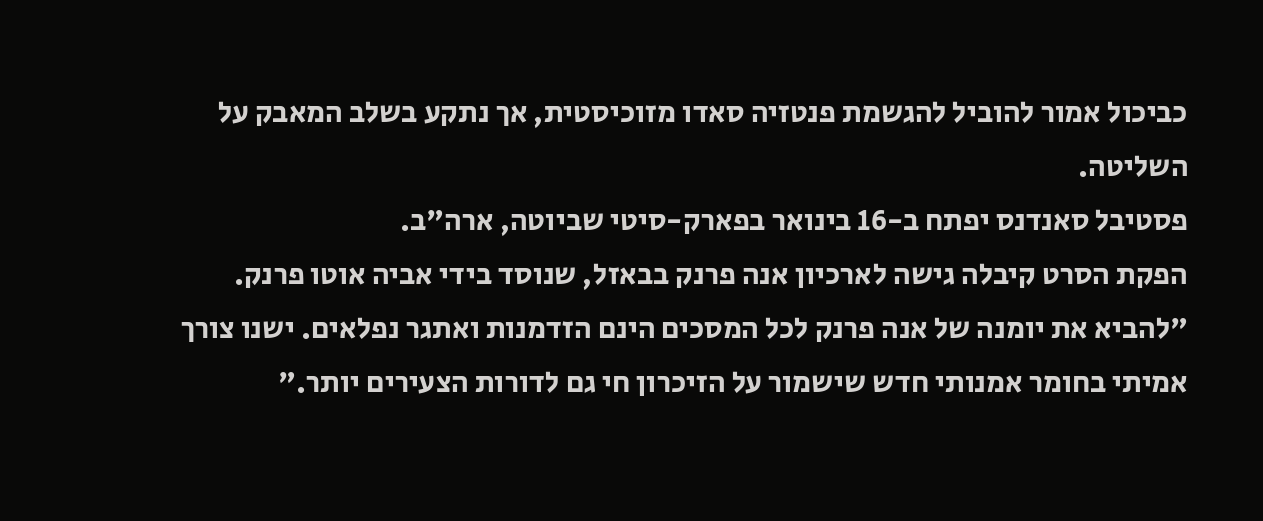כביכול אמור להוביל להגשמת פנטזיה סאדו מזוכיסטית, אך נתקע בשלב המאבק על השליטה.
פסטיבל סאנדנס יפתח ב-16 בינואר בפארק-סיטי שביוטה, ארה"ב.
הפקת הסרט קיבלה גישה לארכיון אנה פרנק בבאזל, שנוסד בידי אביה אוטו פרנק. "להביא את יומנה של אנה פרנק לכל המסכים הינם הזדמנות ואתגר נפלאים. ישנו צורך אמיתי בחומר אמנותי חדש שישמור על הזיכרון חי גם לדורות הצעירים יותר."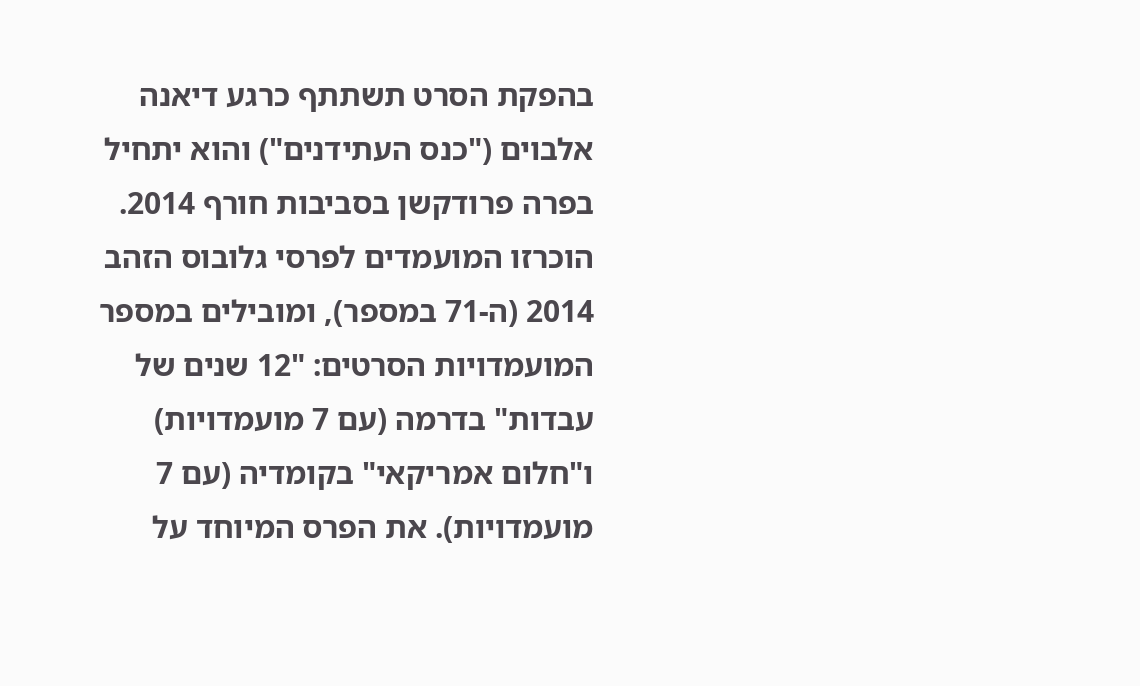בהפקת הסרט תשתתף כרגע דיאנה אלבוים ("כנס העתידנים") והוא יתחיל בפרה פרודקשן בסביבות חורף 2014.
הוכרזו המועמדים לפרסי גלובוס הזהב 2014 (ה-71 במספר), ומובילים במספר המועמדויות הסרטים: "12 שנים של עבדות" בדרמה (עם 7 מועמדויות) ו"חלום אמריקאי" בקומדיה (עם 7 מועמדויות). את הפרס המיוחד על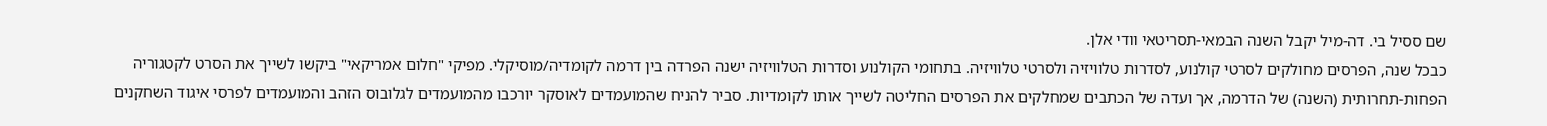שם ססיל בי. דה-מיל יקבל השנה הבמאי-תסריטאי וודי אלן.
כבכל שנה, הפרסים מחולקים לסרטי קולנוע, לסדרות טלוויזיה ולסרטי טלוויזיה. בתחומי הקולנוע וסדרות הטלוויזיה ישנה הפרדה בין דרמה לקומדיה/מוסיקלי. מפיקי "חלום אמריקאי" ביקשו לשייך את הסרט לקטגוריה הפחות-תחרותית (השנה) של הדרמה, אך ועדה של הכתבים שמחלקים את הפרסים החליטה לשייך אותו לקומדיות. סביר להניח שהמועמדים לאוסקר יורכבו מהמועמדים לגלובוס הזהב והמועמדים לפרסי איגוד השחקנים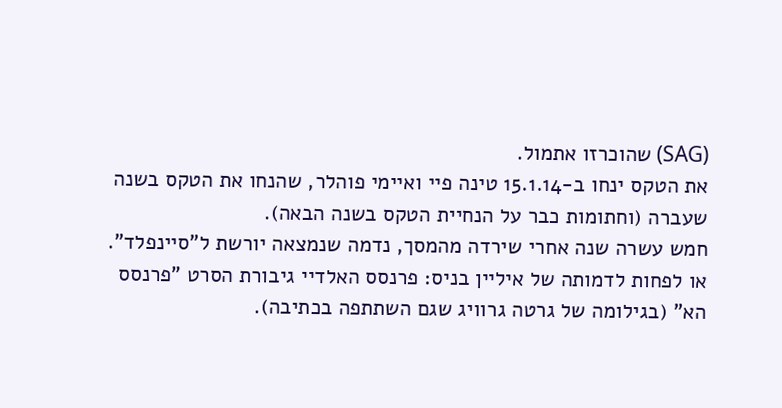(SAG) שהוכרזו אתמול.
את הטקס ינחו ב-15.1.14 טינה פיי ואיימי פוהלר, שהנחו את הטקס בשנה שעברה (וחתומות כבר על הנחיית הטקס בשנה הבאה).
חמש עשרה שנה אחרי שירדה מהמסך, נדמה שנמצאה יורשת ל"סיינפלד". או לפחות לדמותה של איליין בניס: פרנסס האלדיי גיבורת הסרט "פרנסס הא" (בגילומה של גרטה גרוויג שגם השתתפה בכתיבה).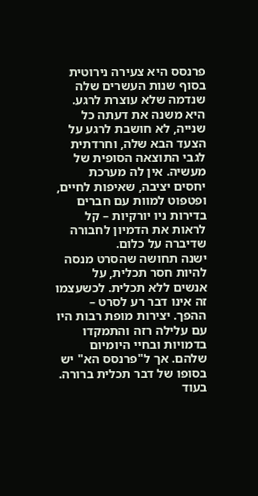פרנסס היא צעירה נירוטית בסוף שנות העשרים שלה שנדמה שלא עוצרת לרגע. היא משנה את דעתה כל שנייה, לא חושבת לרגע על הצעד הבא שלה, וחרדתית לגבי התוצאה הסופית של מעשיה. אין לה מערכת יחסים יציבה, שאיפות לחיים, ופטפוט למוות עם חברים בדירות ניו יורקיות – קל לראות את הדמיון לחבורה שדיברה על כלום.
ישנה תחושה שהסרט מנסה להיות חסר תכלית, על אנשים ללא תכלית. לכשעצמו זה אינו דבר רע לסרט – ההפך. יצירות מופת רבות היו עם עלילה רזה והתמקדו בדמויות ובחיי היומיום שלהם. אך ל"פרנסס הא" יש בסופו של דבר תכלית ברורה. בעוד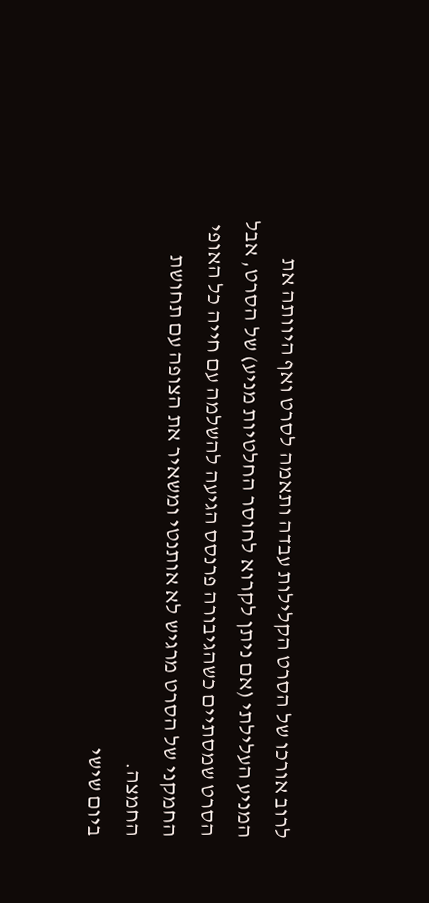לרוב אורכו של הסרט הקלילות עבדה ותאמה לסרט ואף היוותה את המניע העלילתי (אם ניתן לקרוא לחוסר החלטיות מניע) של הסרט, אבל הסרט שמסתיים כשהגיבורה פרנסס הגיעה להשלמה עם חייה כל האופי החמקני של הסרט מרגיש לא אותנטי ומשאיר את הצופה עם תחושת החמצה.
ביום שישי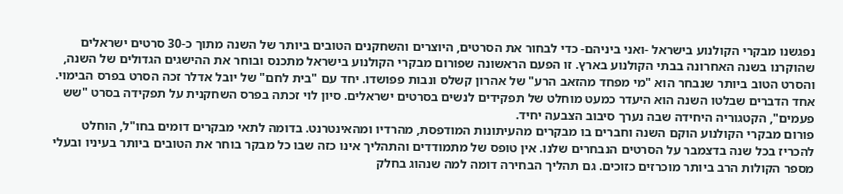נפגשנו מבקרי הקולנוע בישראל -ואני ביניהם- כדי לבחור את הסרטים, היוצרים והשחקנים הטובים ביותר של השנה מתוך כ-30 סרטים ישראלים שהוקרנו בשנה האחרונה בבתי הקולנוע בארץ. זו הפעם הראשונה שפורום מבקרי הקולנוע בישראל מתכנס ובוחר את ההישגים הגדולים של השנה, והסרט הטוב ביותר שנבחר הוא "מי מפחד מהזאב הרע" של אהרון קשלס ונבות פפושדו. יחד עם "בית לחם" של יובל אדלר זכה הסרט בפרס הבימוי. אחד הדברים שבלטו השנה הוא היעדר כמעט מוחלט של תפקידים לנשים בסרטים ישראלים. סיון לוי זכתה בפרס השחקנית על תפקידה בסרט "שש פעמים", הקטגוריה היחידה שבה נערך סיבוב הצבעה יחיד.
פורום מבקרי הקולנוע הוקם השנה וחברים בו מבקרים מהעיתונות המודפסת, מהרדיו ומהאינטרנט. בדומה לתאי מבקרים דומים בחו"ל, הוחלט להכריז בכל שנה בדצמבר על הסרטים הנבחרים שלנו. אין טופס של מתמודדים והתהליך אינו כזה שבו כל מבקר בוחר את הטובים ביותר בעיניו ובעלי מספר הקולות הרב ביותר מוכרזים כזוכים. גם תהליך הבחירה דומה למה שנהוג בחלק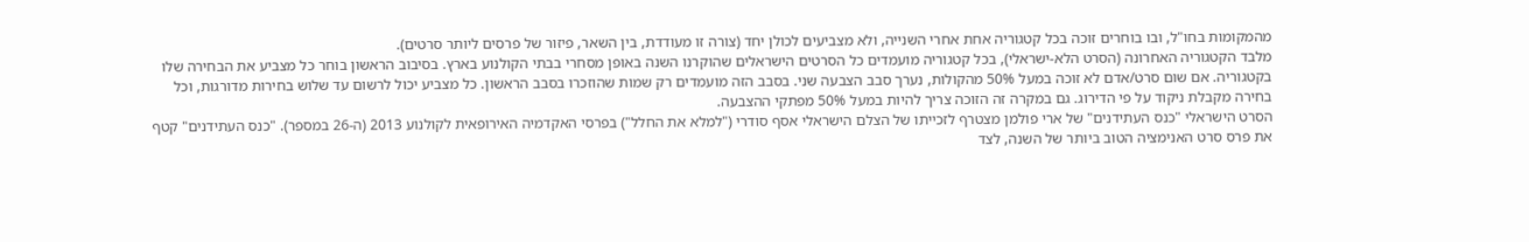מהמקומות בחו"ל, ובו בוחרים זוכה בכל קטגוריה אחת אחרי השנייה, ולא מצביעים לכולן יחד (צורה זו מעודדת, בין השאר, פיזור של פרסים ליותר סרטים).
מלבד הקטגוריה האחרונה (הסרט הלא-ישראלי), בכל קטגוריה מועמדים כל הסרטים הישראלים שהוקרנו השנה באופן מסחרי בבתי הקולנוע בארץ. בסיבוב הראשון בוחר כל מצביע את הבחירה שלו בקטגוריה. אם שום סרט/אדם לא זוכה במעל 50% מהקולות, נערך סבב הצבעה שני. בסבב הזה מועמדים רק שמות שהוזכרו בסבב הראשון. כל מצביע יכול לרשום עד שלוש בחירות מדורגות, וכל בחירה מקבלת ניקוד על פי הדירוג. גם במקרה זה הזוכה צריך להיות במעל 50% מפתקי ההצבעה.
הסרט הישראלי "כנס העתידנים" של ארי פולמן מצטרף לזכייתו של הצלם הישראלי אסף סודרי ("למלא את החלל") בפרסי האקדמיה האירופאית לקולנוע 2013 (ה-26 במספר). "כנס העתידנים" קטף את פרס סרט האנימציה הטוב ביותר של השנה, לצד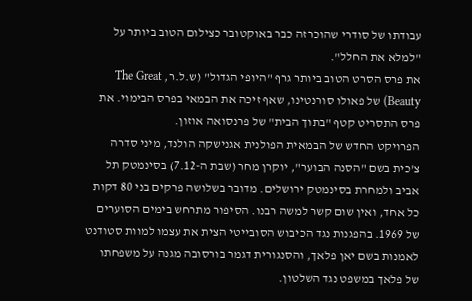עבודתו של סודרי שהוכרזה כבר באוקטובר כצילום הטוב ביותר על "למלא את החלל".
את פרס הסרט הטוב ביותר גרף "היופי הגדול" (ש.ל.ר, The Great Beauty) של פאולו סורנטינו, שאף זיכה את הבמאי בפרס הבימוי. את פרס התסריט קטף "בתוך הבית" של פרנסואה אוזון.
הפרויקט החדש של הבמאית הפולנית אגנישקה הולנד, מיני סדרה צ'כית בשם "הסנה הבוער", יוקרן מחר (שבת ה-7.12) בסינמטק תל אביב ולמחרת בסינמטק ירושלים. מדובר בשלושה פרקים בני 80 דקות כל אחד, ואין שום קשר למשה רבנו. הסיפור מתרחש בימים הסוערים של 1969. בהפגנות נגד הכיבוש הסובייטי הצית את עצמו למוות סטודנט לאמנות בשם יאן פלאך, והסנגורית דגמר בורסובה מגנה על משפחתו של פלאך במשפט נגד השלטון.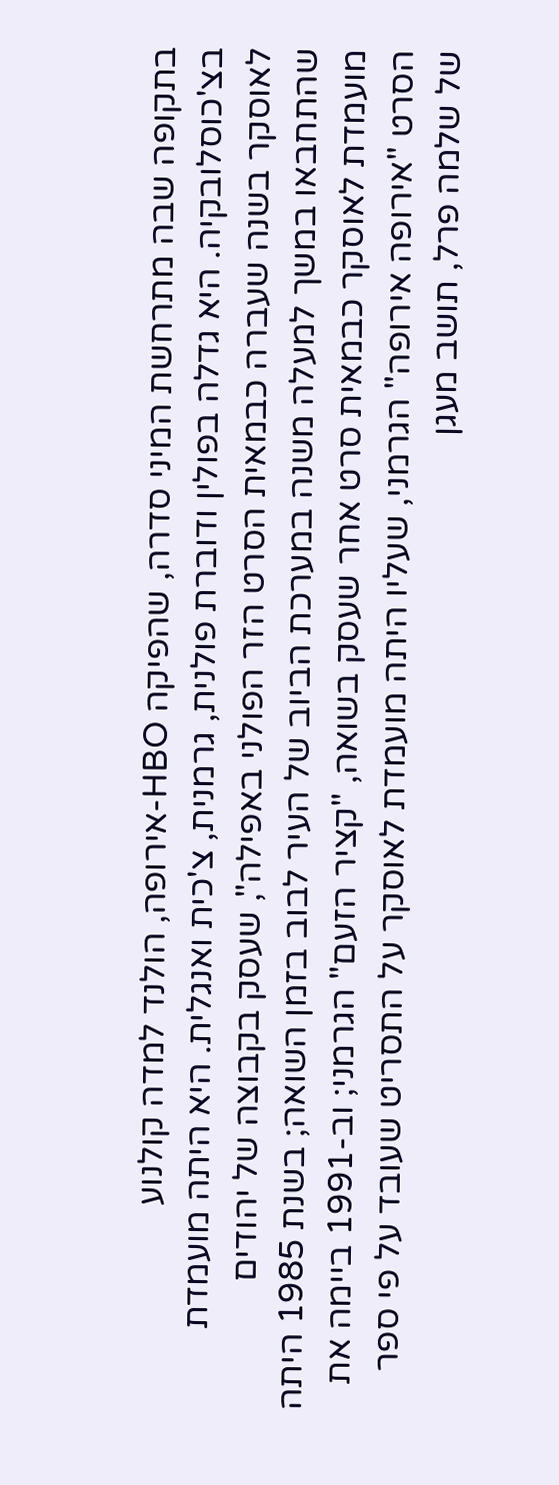בתקופה שבה מתרחשת המיני סדרה, שהפיקה HBO-אירופה, הולנד למדה קולנוע בצ'כוסלובקיה. היא גדלה בפולין ודוברת פולנית, גרמנית, צ'כית ואנגלית. היא היתה מועמדת לאוסקר בשנה שעברה כבמאית הסרט הזר הפולני באפילה", שעסק בקבוצה של יהודים שהתחבאו במשך למעלה משנה במערכת הביוב של העיר לבוב בזמן השואה; בשנת 1985 היתה מועמדת לאוסקר כבמאית סרט אחר שעסק בשואה, "קציר הזעם" הגרמני; וב-1991 ביימה את הסרט "אירופה אירופה" הגרמני, שעליו היתה מועמדת לאוסקר על התסריט שעובד על פי ספר של שלמה פרל, תושב מעגן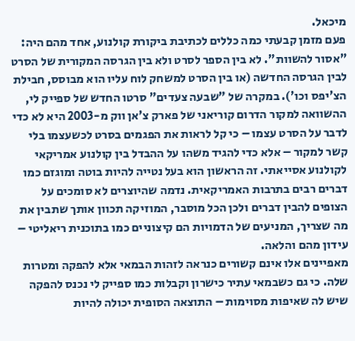מיכאל.
פעם מזמן קבעתי כמה כללים לכתיבת ביקורת קולנוע, אחד מהם היה: "אסור להשוות". לא בין הספר לסרט ולא בין הגרסה המקורית של הסרט לבין הגרסה החדשה (או בין הסרט למשחק לוח עליו הוא מבוסס, חבילת הצ'יפס וכו'). במקרה של "שבעה צעדים" סרטו החדש של ספייק לי, ההשוואה למקור הדרום קוריאני של פארק צ'אן ווק מ-2003 היא לא כדי לדבר על הסרט עצמו – כי קל לראות את הפגמים בסרט לכשעצמו בלי קשר למקור – אלא כדי להגיד משהו על ההבדל בין קולנוע אמריקאי לקולנוע אסייאתי. זה הראשון הוא בעל נטייה להיות בוטה ומוגזם כמו דברים רבים בתרבות האמריקאית. נדמה שהיוצרים לא סומכים על הצופים להבין דברים ולכן הכל מוסבר, המוזיקה תכוון אותך שתבין את מה שצריך, המניעים של הדמויות הם קיצוניים כמו בתוכנית ריאליטי – עידון מהם והלאה.
מאפיינים אלו אינם קשורים כנראה לזהות הבמאי אלא להפקה ומטרות שלה. כי גם כשבמאי עתיר כישרון וקבלות כמו ספייק לי נכנס להפקה שיש לה שאיפות מסוימות – התוצאה הסופית יכולה להיות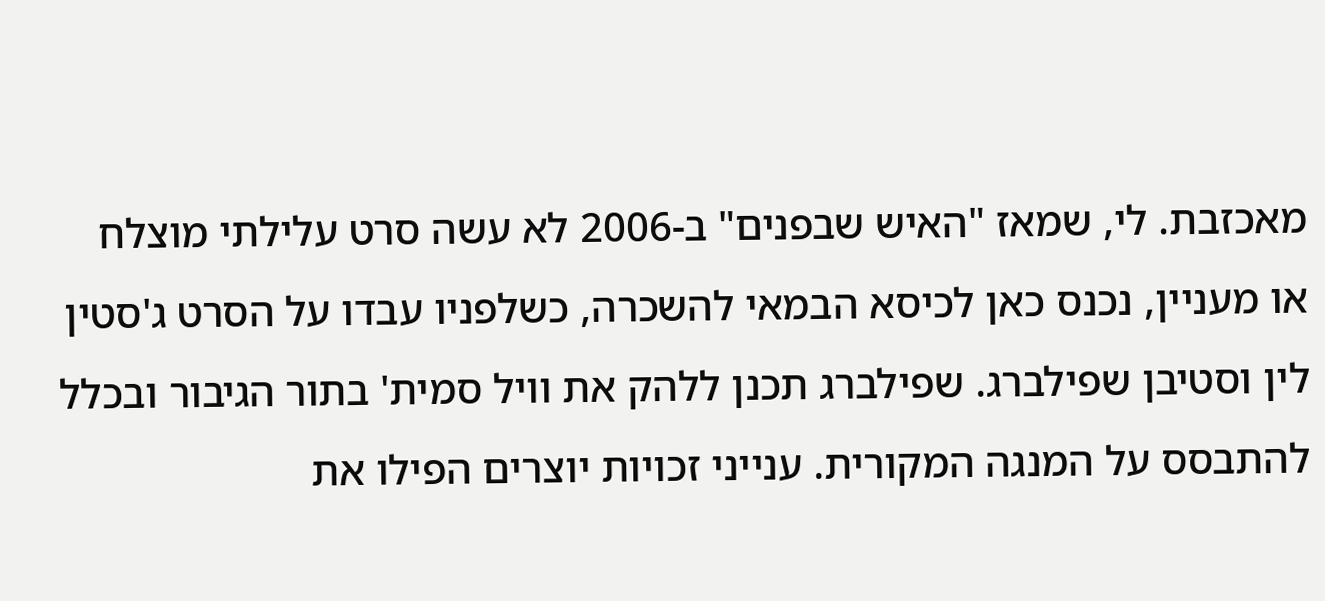מאכזבת. לי, שמאז "האיש שבפנים" ב-2006 לא עשה סרט עלילתי מוצלח או מעניין, נכנס כאן לכיסא הבמאי להשכרה, כשלפניו עבדו על הסרט ג'סטין לין וסטיבן שפילברג. שפילברג תכנן ללהק את וויל סמית' בתור הגיבור ובכלל להתבסס על המנגה המקורית. ענייני זכויות יוצרים הפילו את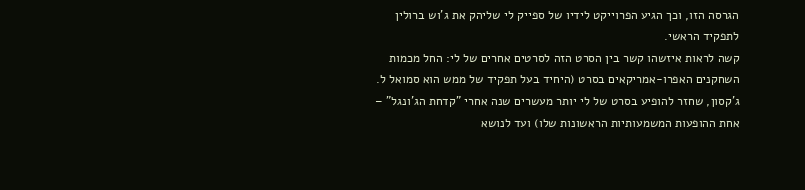הגרסה הזו, וכך הגיע הפרוייקט לידיו של ספייק לי שליהק את ג'וש ברולין לתפקיד הראשי.
קשה לראות איזשהו קשר בין הסרט הזה לסרטים אחרים של לי: החל מכמות השחקנים האפרו-אמריקאים בסרט (היחיד בעל תפקיד של ממש הוא סמואל ל. ג'קסון, שחזר להופיע בסרט של לי יותר מעשרים שנה אחרי "קדחת הג'ונגל" – אחת ההופעות המשמעותיות הראשונות שלו) ועד לנושא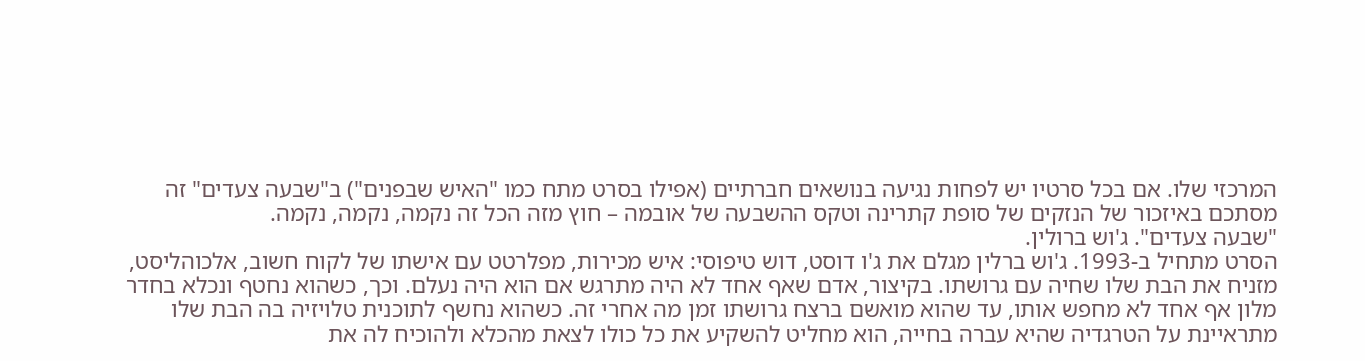המרכזי שלו. אם בכל סרטיו יש לפחות נגיעה בנושאים חברתיים (אפילו בסרט מתח כמו "האיש שבפנים") ב"שבעה צעדים" זה מסתכם באיזכור של הנזקים של סופת קתרינה וטקס ההשבעה של אובמה – חוץ מזה הכל זה נקמה, נקמה, נקמה.
"שבעה צעדים". ג'וש ברולין.
הסרט מתחיל ב-1993. ג'וש ברלין מגלם את ג'ו דוסט, דוש טיפוסי: איש מכירות, מפלרטט עם אישתו של לקוח חשוב, אלכוהליסט, מזניח את הבת שלו שחיה עם גרושתו. בקיצור, אדם שאף אחד לא היה מתרגש אם הוא היה נעלם. וכך, כשהוא נחטף ונכלא בחדר מלון אף אחד לא מחפש אותו, עד שהוא מואשם ברצח גרושתו זמן מה אחרי זה. כשהוא נחשף לתוכנית טלויזיה בה הבת שלו מתראיינת על הטרגדיה שהיא עברה בחייה, הוא מחליט להשקיע את כל כולו לצאת מהכלא ולהוכיח לה את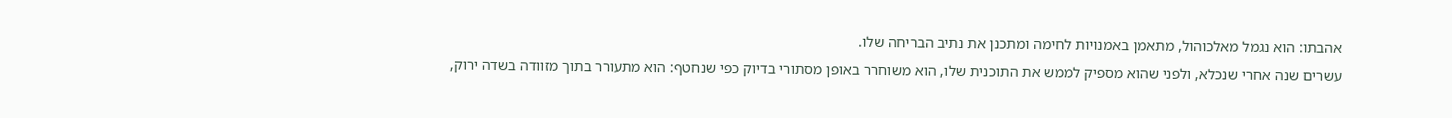אהבתו: הוא נגמל מאלכוהול, מתאמן באמנויות לחימה ומתכנן את נתיב הבריחה שלו.
עשרים שנה אחרי שנכלא, ולפני שהוא מספיק לממש את התוכנית שלו, הוא משוחרר באופן מסתורי בדיוק כפי שנחטף: הוא מתעורר בתוך מזוודה בשדה ירוק,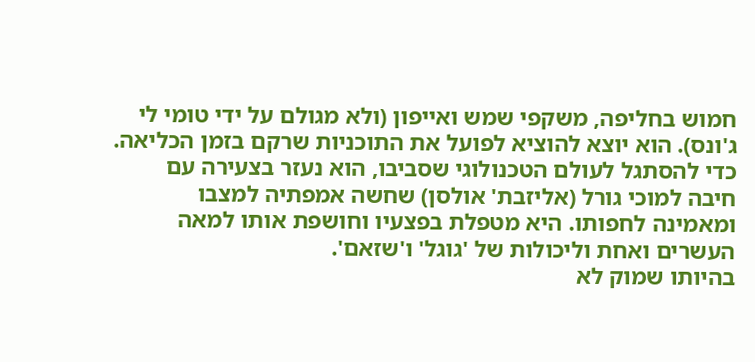חמוש בחליפה, משקפי שמש ואייפון (ולא מגולם על ידי טומי לי ג'ונס). הוא יוצא להוציא לפועל את התוכניות שרקם בזמן הכליאה. כדי להסתגל לעולם הטכנולוגי שסביבו, הוא נעזר בצעירה עם חיבה למוכי גורל (אליזבת' אולסן) שחשה אמפתיה למצבו ומאמינה לחפותו. היא מטפלת בפצעיו וחושפת אותו למאה העשרים ואחת וליכולות של 'גוגל' ו'שזאם'.
בהיותו שמוק לא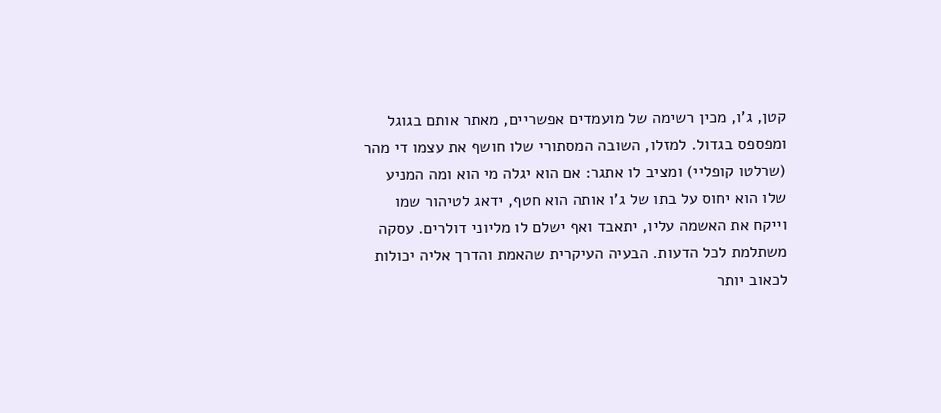קטן, ג'ו, מכין רשימה של מועמדים אפשריים, מאתר אותם בגוגל ומפספס בגדול. למזלו, השובה המסתורי שלו חושף את עצמו די מהר (שרלטו קופליי) ומציב לו אתגר: אם הוא יגלה מי הוא ומה המניע שלו הוא יחוס על בתו של ג'ו אותה הוא חטף, ידאג לטיהור שמו וייקח את האשמה עליו, יתאבד ואף ישלם לו מליוני דולרים. עסקה משתלמת לכל הדעות. הבעיה העיקרית שהאמת והדרך אליה יכולות לכאוב יותר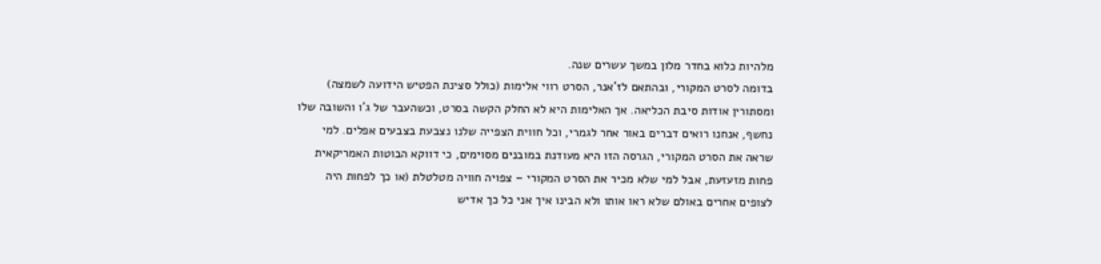מלהיות כלוא בחדר מלון במשך עשרים שנה.
בדומה לסרט המקורי, ובהתאם לז'אנר, הסרט רווי אלימות (כולל סצינת הפטיש הידועה לשמצה) ומסתורין אודות סיבת הכליאה. אך האלימות היא לא החלק הקשה בסרט, וכשהעבר של ג'ו והשובה שלו נחשף, אנחנו רואים דברים באור אחר לגמרי, וכל חווית הצפייה שלנו נצבעת בצבעים אפלים. למי שראה את הסרט המקורי, הגרסה הזו היא מעודנת במובנים מסוימים, כי דווקא הבוטות האמריקאית פחות מזעזעת, אבל למי שלא מכיר את הסרט המקורי – צפויה חוויה מטלטלת (או כך לפחות היה לצופים אחרים באולם שלא ראו אותו ולא הבינו איך אני כל כך אדיש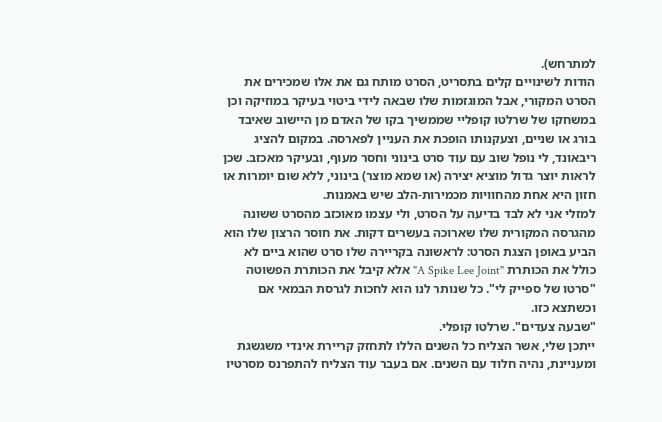למתרחש).
הודות לשינויים קלים בתסריט, הסרט מותח גם את אלו שמכירים את הסרט המקורי, אבל המוגזמות שלו שבאה לידי ביטוי בעיקר במוזיקה וכן במשחקו של שרלטו קופליי שממשיך בקו של האדם מן היישוב שאיבד בורג או שניים, וצעקנותו הופכת את העניין לפארסה. במקום להציג ריבאונד, לי נופל שוב עם עוד סרט בינוני וחסר מעוף, ובעיקר מאכזב. שכן לראות יוצר גדול מוציא יצירה (או שמא מוצר) בינוני, ללא שום יומרות או חזון היא אחת מהחוויות מכמירות-הלב שיש באמנות.
למזלי אני לא לבד בדיעה על הסרט, ולי עצמו מאוכזב מהסרט ששונה מהגרסה המקורית שלו שארוכה בעשרים דקות. את חוסר הרצון שלו הוא הביע באופן הצגת הסרט: לראשונה בקריירה שלו סרט שהוא ביים לא כולל את הכותרת "A Spike Lee Joint" אלא קיבל את הכותרת הפשוטה "סרטו של ספייק לי". כל שנותר לנו הוא לחכות לגרסת הבמאי אם וכשתצא כזו.
"שבעה צעדים". שרלטו קופלי.
ייתכן שלי, אשר הצליח כל השנים הללו לתחזק קריירת אינדי משגשגת ומעניינת, נהיה חלוד עם השנים. אם בעבר עוד הצליח להתפרנס מסרטיו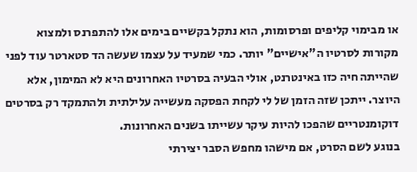או מבימוי קליפים ופרסומות, הוא נתקל בקשיים בימים אלו להתפרנס ולמצוא מקורות לסרטיו ה"אישיים" יותר. כמי שמעיד על עצמו שעשה הד סטארטר עוד לפני שהייתה חיה כזו באינטרנט, אולי הבעיה בסרטיו האחרונים היא לא המימון, אלא היוצר. ייתכן שזה הזמן של לי לקחת הפסקה מעשייה עלילתית ולהתמקד רק בסרטים דוקומנטריים שהפכו להיות עיקר עשייתו בשנים האחרונות.
בנוגע לשם הסרט, אם מישהו מחפש הסבר יצירתי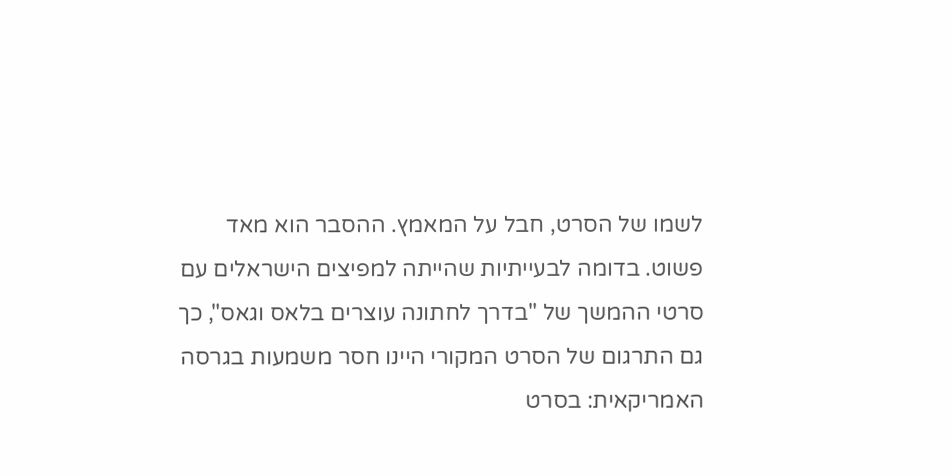לשמו של הסרט, חבל על המאמץ. ההסבר הוא מאד פשוט. בדומה לבעייתיות שהייתה למפיצים הישראלים עם סרטי ההמשך של "בדרך לחתונה עוצרים בלאס וגאס", כך גם התרגום של הסרט המקורי היינו חסר משמעות בגרסה האמריקאית: בסרט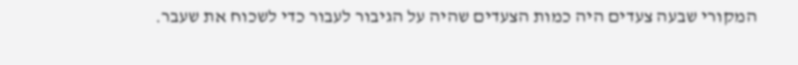המקורי שבעה צעדים היה כמות הצעדים שהיה על הגיבור לעבור כדי לשכוח את שעבר.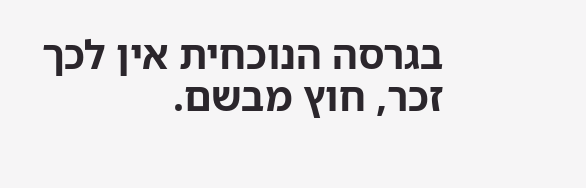בגרסה הנוכחית אין לכך זכר, חוץ מבשם.